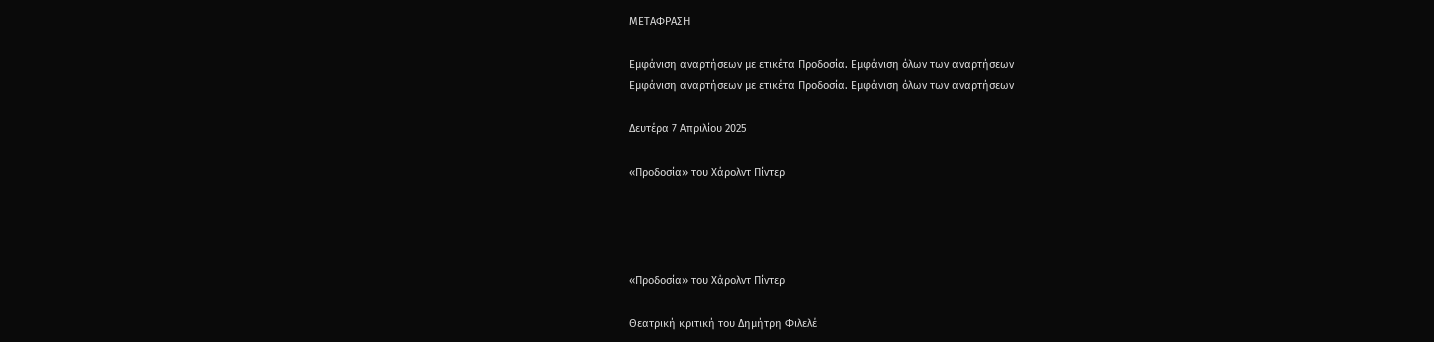ΜΕΤΑΦΡΑΣΗ

Εμφάνιση αναρτήσεων με ετικέτα Προδοσία. Εμφάνιση όλων των αναρτήσεων
Εμφάνιση αναρτήσεων με ετικέτα Προδοσία. Εμφάνιση όλων των αναρτήσεων

Δευτέρα 7 Απριλίου 2025

«Προδοσία» του Χάρολντ Πίντερ




«Προδοσία» του Χάρολντ Πίντερ

Θεατρική κριτική του Δημήτρη Φιλελέ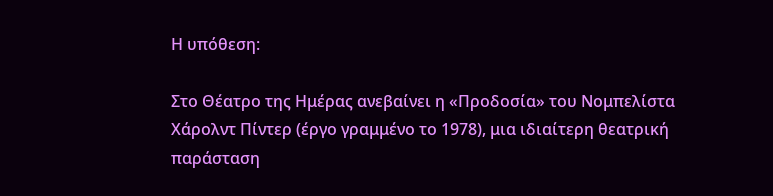Η υπόθεση:

Στο Θέατρο της Ημέρας ανεβαίνει η «Προδοσία» του Νομπελίστα Χάρολντ Πίντερ (έργο γραμμένο το 1978), μια ιδιαίτερη θεατρική παράσταση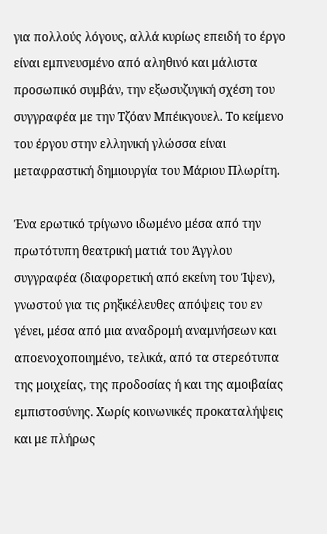για πολλούς λόγους, αλλά κυρίως επειδή το έργο είναι εμπνευσμένο από αληθινό και μάλιστα προσωπικό συμβάν, την εξωσυζυγική σχέση του συγγραφέα με την Τζόαν Μπέικγουελ. Το κείμενο του έργου στην ελληνική γλώσσα είναι μεταφραστική δημιουργία του Μάριου Πλωρίτη.

Ένα ερωτικό τρίγωνο ιδωμένο μέσα από την πρωτότυπη θεατρική ματιά του Άγγλου συγγραφέα (διαφορετική από εκείνη του Ίψεν), γνωστού για τις ρηξικέλευθες απόψεις του εν γένει, μέσα από μια αναδρομή αναμνήσεων και αποενοχοποιημένο, τελικά, από τα στερεότυπα της μοιχείας, της προδοσίας ή και της αμοιβαίας εμπιστοσύνης. Χωρίς κοινωνικές προκαταλήψεις και με πλήρως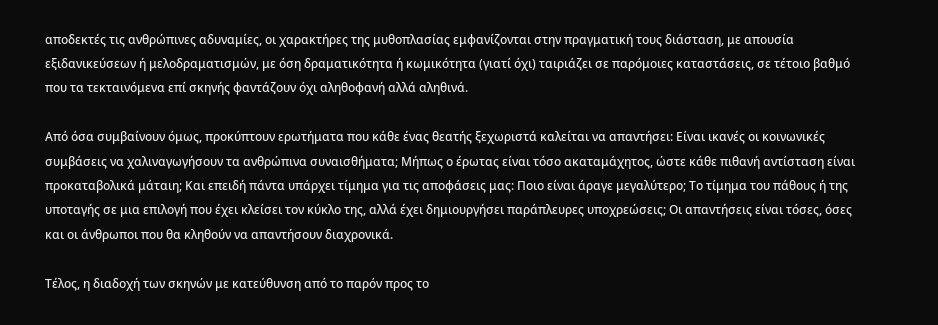αποδεκτές τις ανθρώπινες αδυναμίες, οι χαρακτήρες της μυθοπλασίας εμφανίζονται στην πραγματική τους διάσταση, με απουσία εξιδανικεύσεων ή μελοδραματισμών, με όση δραματικότητα ή κωμικότητα (γιατί όχι) ταιριάζει σε παρόμοιες καταστάσεις, σε τέτοιο βαθμό που τα τεκταινόμενα επί σκηνής φαντάζουν όχι αληθοφανή αλλά αληθινά.

Από όσα συμβαίνουν όμως, προκύπτουν ερωτήματα που κάθε ένας θεατής ξεχωριστά καλείται να απαντήσει: Είναι ικανές οι κοινωνικές συμβάσεις να χαλιναγωγήσουν τα ανθρώπινα συναισθήματα; Μήπως ο έρωτας είναι τόσο ακαταμάχητος, ώστε κάθε πιθανή αντίσταση είναι προκαταβολικά μάταιη; Και επειδή πάντα υπάρχει τίμημα για τις αποφάσεις μας: Ποιο είναι άραγε μεγαλύτερο; Το τίμημα του πάθους ή της υποταγής σε μια επιλογή που έχει κλείσει τον κύκλο της, αλλά έχει δημιουργήσει παράπλευρες υποχρεώσεις; Οι απαντήσεις είναι τόσες, όσες και οι άνθρωποι που θα κληθούν να απαντήσουν διαχρονικά.

Τέλος, η διαδοχή των σκηνών με κατεύθυνση από το παρόν προς το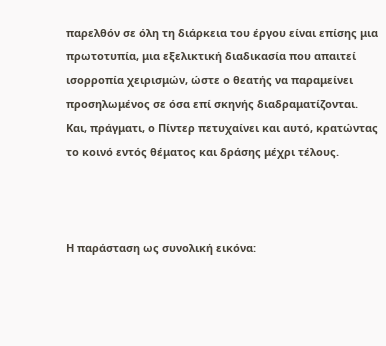παρελθόν σε όλη τη διάρκεια του έργου είναι επίσης μια πρωτοτυπία, μια εξελικτική διαδικασία που απαιτεί ισορροπία χειρισμών, ώστε ο θεατής να παραμείνει προσηλωμένος σε όσα επί σκηνής διαδραματίζονται. Και, πράγματι, ο Πίντερ πετυχαίνει και αυτό, κρατώντας το κοινό εντός θέματος και δράσης μέχρι τέλους.



Η παράσταση ως συνολική εικόνα: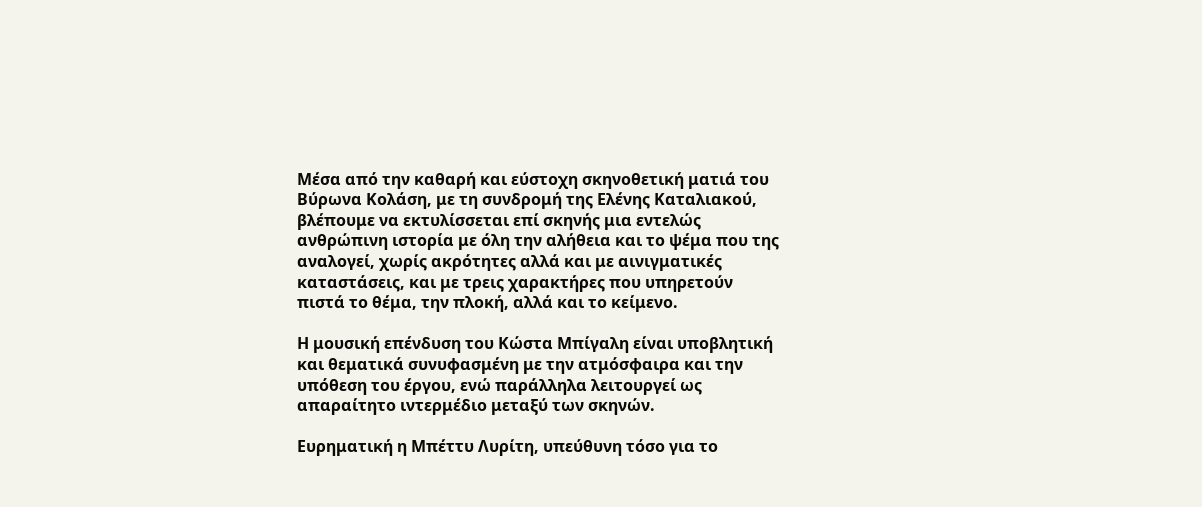Μέσα από την καθαρή και εύστοχη σκηνοθετική ματιά του Βύρωνα Κολάση, με τη συνδρομή της Ελένης Καταλιακού, βλέπουμε να εκτυλίσσεται επί σκηνής μια εντελώς ανθρώπινη ιστορία με όλη την αλήθεια και το ψέμα που της αναλογεί, χωρίς ακρότητες αλλά και με αινιγματικές καταστάσεις, και με τρεις χαρακτήρες που υπηρετούν πιστά το θέμα, την πλοκή, αλλά και το κείμενο.

Η μουσική επένδυση του Κώστα Μπίγαλη είναι υποβλητική και θεματικά συνυφασμένη με την ατμόσφαιρα και την υπόθεση του έργου, ενώ παράλληλα λειτουργεί ως απαραίτητο ιντερμέδιο μεταξύ των σκηνών.

Ευρηματική η Μπέττυ Λυρίτη, υπεύθυνη τόσο για το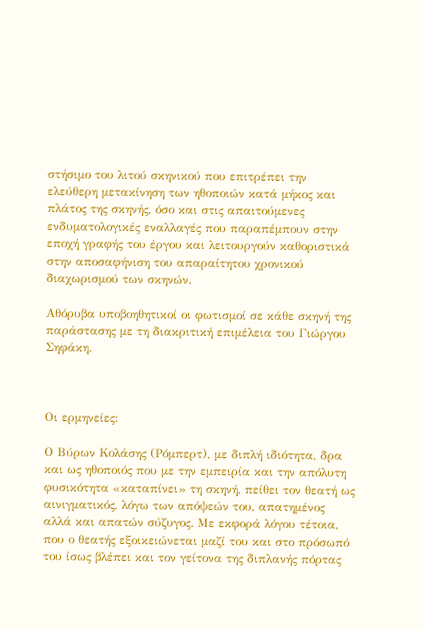στήσιμο του λιτού σκηνικού που επιτρέπει την ελεύθερη μετακίνηση των ηθοποιών κατά μήκος και πλάτος της σκηνής, όσο και στις απαιτούμενες ενδυματολογικές εναλλαγές που παραπέμπουν στην εποχή γραφής του έργου και λειτουργούν καθοριστικά στην αποσαφήνιση του απαραίτητου χρονικού διαχωρισμού των σκηνών.

Αθόρυβα υποβοηθητικοί οι φωτισμοί σε κάθε σκηνή της παράστασης με τη διακριτική επιμέλεια του Γιώργου Σηφάκη.



Οι ερμηνείες:

Ο Βύρων Κολάσης (Ρόμπερτ), με διπλή ιδιότητα, δρα και ως ηθοποιός που με την εμπειρία και την απόλυτη φυσικότητα «καταπίνει» τη σκηνή, πείθει τον θεατή ως αινιγματικός, λόγω των απόψεών του, απατημένος αλλά και απατών σύζυγος. Με εκφορά λόγου τέτοια, που ο θεατής εξοικειώνεται μαζί του και στο πρόσωπό του ίσως βλέπει και τον γείτονα της διπλανής πόρτας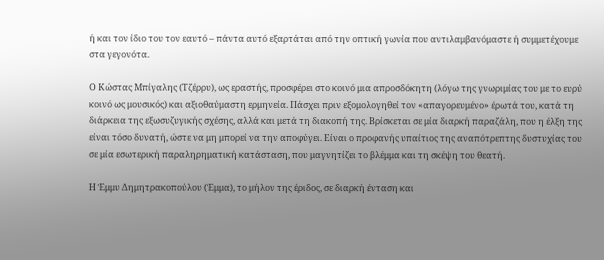ή και τον ίδιο του τον εαυτό – πάντα αυτό εξαρτάται από την οπτική γωνία που αντιλαμβανόμαστε ή συμμετέχουμε στα γεγονότα.

Ο Κώστας Μπίγαλης (Τζέρρυ), ως εραστής, προσφέρει στο κοινό μια απροσδόκητη (λόγω της γνωριμίας του με το ευρύ κοινό ως μουσικός) και αξιοθαύμαστη ερμηνεία. Πάσχει πριν εξομολογηθεί τον «απαγορευμένο» έρωτά του, κατά τη διάρκεια της εξωσυζυγικής σχέσης, αλλά και μετά τη διακοπή της. Βρίσκεται σε μία διαρκή παραζάλη, που η έλξη της είναι τόσο δυνατή, ώστε να μη μπορεί να την αποφύγει. Είναι ο προφανής υπαίτιος της αναπότρεπτης δυστυχίας του σε μία εσωτερική παραληρηματική κατάσταση, που μαγνητίζει το βλέμμα και τη σκέψη του θεατή.

Η Έμμυ Δημητρακοπούλου (Έμμα), το μήλον της έριδος, σε διαρκή ένταση και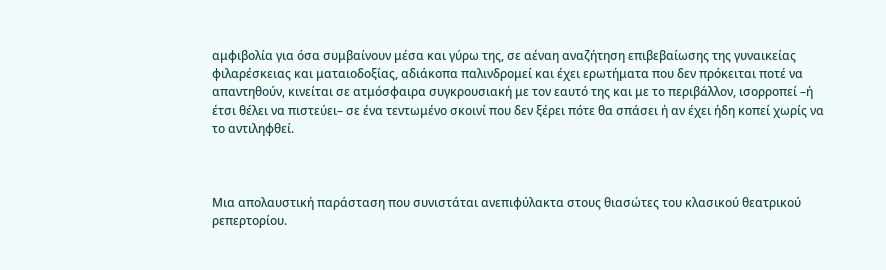αμφιβολία για όσα συμβαίνουν μέσα και γύρω της, σε αέναη αναζήτηση επιβεβαίωσης της γυναικείας φιλαρέσκειας και ματαιοδοξίας, αδιάκοπα παλινδρομεί και έχει ερωτήματα που δεν πρόκειται ποτέ να απαντηθούν, κινείται σε ατμόσφαιρα συγκρουσιακή με τον εαυτό της και με το περιβάλλον, ισορροπεί –ή έτσι θέλει να πιστεύει– σε ένα τεντωμένο σκοινί που δεν ξέρει πότε θα σπάσει ή αν έχει ήδη κοπεί χωρίς να το αντιληφθεί.



Μια απολαυστική παράσταση που συνιστάται ανεπιφύλακτα στους θιασώτες του κλασικού θεατρικού ρεπερτορίου.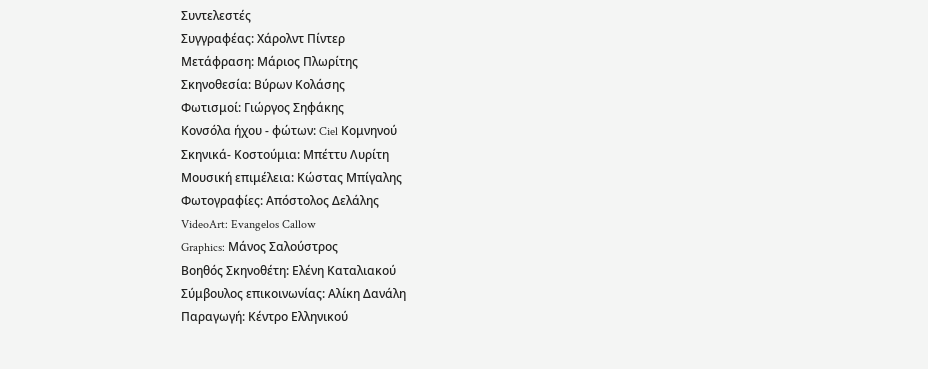Συντελεστές
Συγγραφέας: Χάρολντ Πίντερ
Μετάφραση: Μάριος Πλωρίτης
Σκηνοθεσία: Βύρων Κολάσης
Φωτισμοί: Γιώργος Σηφάκης
Κονσόλα ήχου - φώτων: Ciel Κομνηνού
Σκηνικά- Κοστούμια: Μπέττυ Λυρίτη
Μουσική επιμέλεια: Κώστας Μπίγαλης
Φωτογραφίες: Απόστολος Δελάλης
VideoArt: Evangelos Callow
Graphics: Μάνος Σαλούστρος
Βοηθός Σκηνοθέτη: Ελένη Καταλιακού
Σύμβουλος επικοινωνίας: Αλίκη Δανάλη
Παραγωγή: Κέντρο Ελληνικού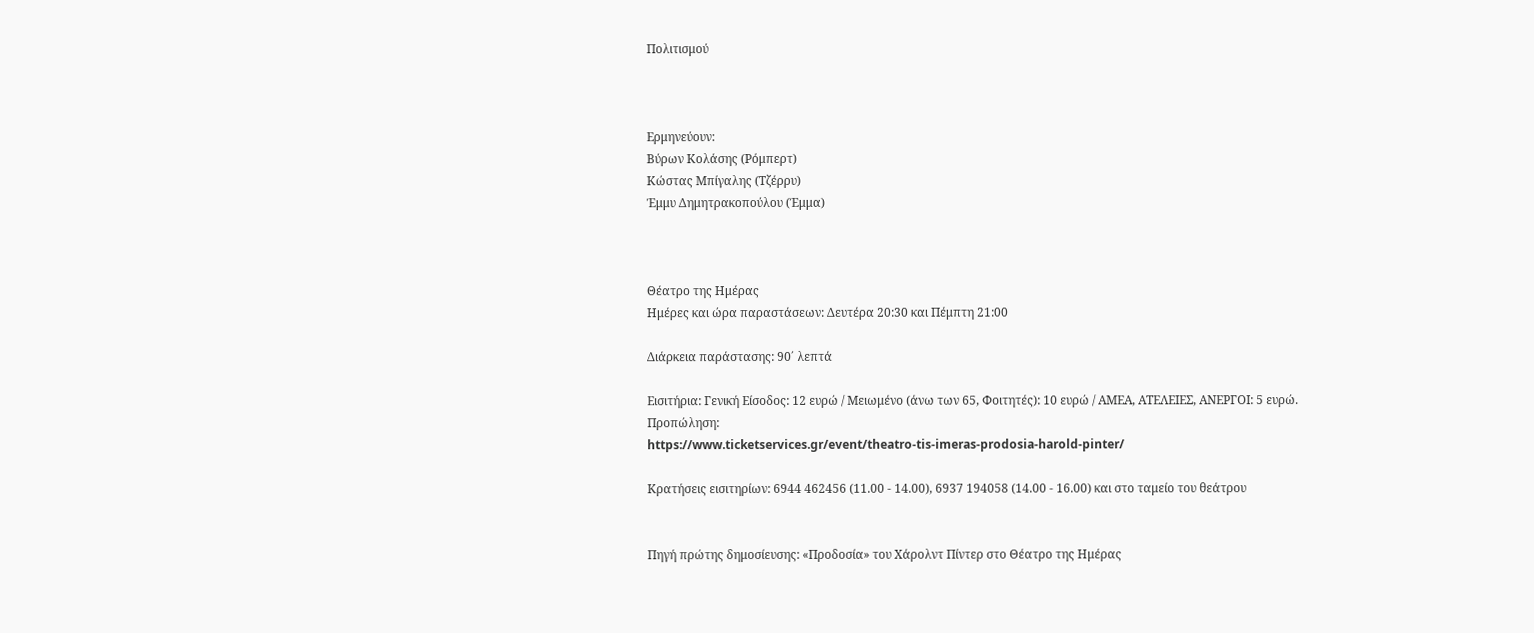Πολιτισμού



Ερμηνεύουν:
Βύρων Κολάσης (Ρόμπερτ)
Κώστας Μπίγαλης (Τζέρρυ)
Έμμυ Δημητρακοπούλου (Έμμα)



Θέατρο της Ημέρας
Ημέρες και ώρα παραστάσεων: Δευτέρα 20:30 και Πέμπτη 21:00

Διάρκεια παράστασης: 90΄ λεπτά

Εισιτήρια: Γενική Είσοδος: 12 ευρώ / Μειωμένο (άνω των 65, Φοιτητές): 10 ευρώ / ΑΜΕΑ, ΑΤΕΛΕΙΕΣ, ΑΝΕΡΓΟΙ: 5 ευρώ.
Προπώληση:
https://www.ticketservices.gr/event/theatro-tis-imeras-prodosia-harold-pinter/

Κρατήσεις εισιτηρίων: 6944 462456 (11.00 - 14.00), 6937 194058 (14.00 - 16.00) και στο ταμείο του θεάτρου


Πηγή πρώτης δημοσίευσης: «Προδοσία» του Χάρολντ Πίντερ στο Θέατρο της Ημέρας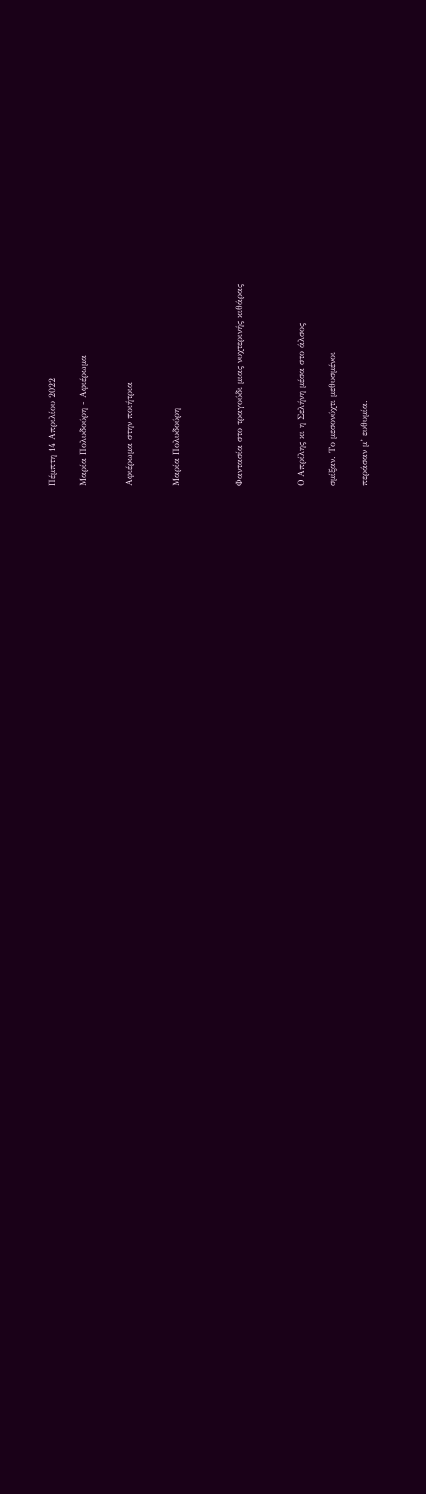Πέμπτη 14 Απριλίου 2022

Μαρία Πολυδούρη - Αφιέρωμα


Αφιέρωμα στην ποιήτρια


Μαρία Πολυδούρη



Φαντασία στο τραγούδι μιας νυχτερινής κιθάρας



Ο Απρίλης κι η Σελήνη μέσα στο άλσος

σμίξαν. Το μεσονύχτι μεθυσμένοι

περάσαν μ’ ευθυμία.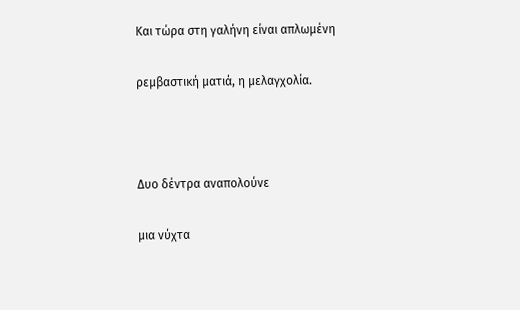Και τώρα στη γαλήνη είναι απλωμένη

ρεμβαστική ματιά, η μελαγχολία.



Δυο δέντρα αναπολούνε

μια νύχτα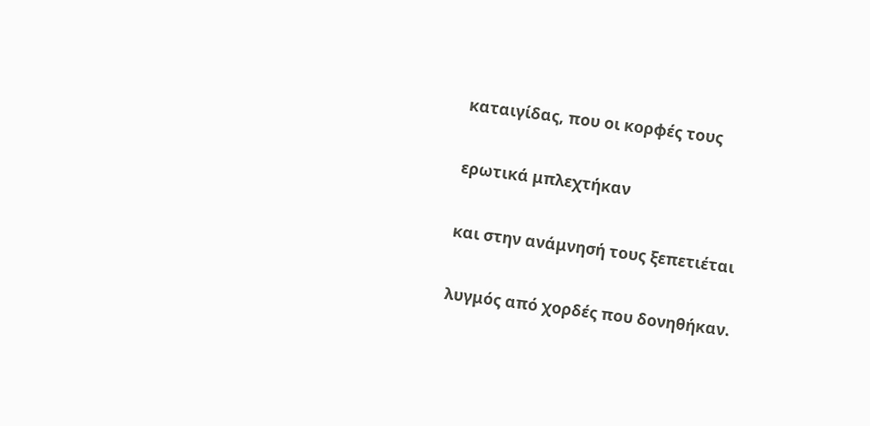καταιγίδας, που οι κορφές τους

ερωτικά μπλεχτήκαν

και στην ανάμνησή τους ξεπετιέται

λυγμός από χορδές που δονηθήκαν.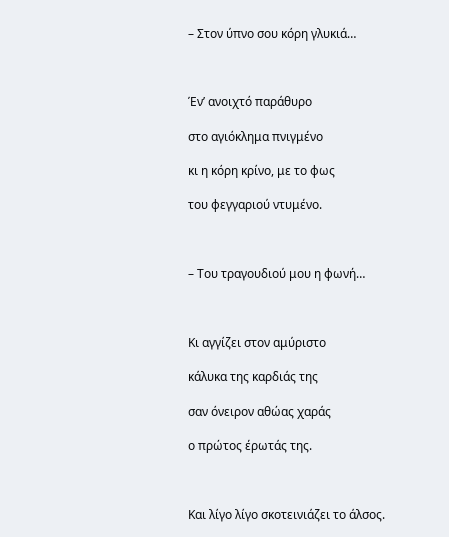– Στον ύπνο σου κόρη γλυκιά…



Έν’ ανοιχτό παράθυρο

στο αγιόκλημα πνιγμένο

κι η κόρη κρίνο, με το φως

του φεγγαριού ντυμένο.



– Του τραγουδιού μου η φωνή…



Κι αγγίζει στον αμύριστο

κάλυκα της καρδιάς της

σαν όνειρον αθώας χαράς

ο πρώτος έρωτάς της.



Και λίγο λίγο σκοτεινιάζει το άλσος.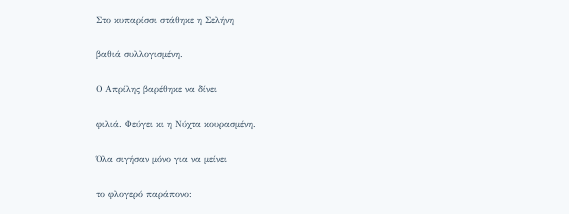Στο κυπαρίσσι στάθηκε η Σελήνη

βαθιά συλλογισμένη.

Ο Απρίλης βαρέθηκε να δίνει

φιλιά. Φεύγει κι η Νύχτα κουρασμένη.

Όλα σιγήσαν μόνο για να μείνει

το φλογερό παράπονο: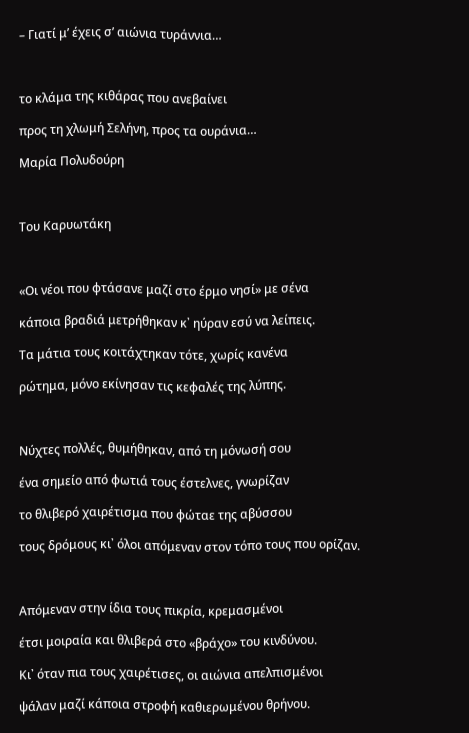– Γιατί μ’ έχεις σ’ αιώνια τυράννια…



το κλάμα της κιθάρας που ανεβαίνει

προς τη χλωμή Σελήνη, προς τα ουράνια…

Μαρία Πολυδούρη



Του Καρυωτάκη



«Οι νέοι που φτάσανε μαζί στο έρμο νησί» με σένα

κάποια βραδιά μετρήθηκαν κ᾿ ηύραν εσύ να λείπεις.

Τα μάτια τους κοιτάχτηκαν τότε, χωρίς κανένα

ρώτημα, μόνο εκίνησαν τις κεφαλές της λύπης.



Νύχτες πολλές, θυμήθηκαν, από τη μόνωσή σου

ένα σημείο από φωτιά τους έστελνες, γνωρίζαν

το θλιβερό χαιρέτισμα που φώταε της αβύσσου

τους δρόμους κι᾿ όλοι απόμεναν στον τόπο τους που ορίζαν.



Απόμεναν στην ίδια τους πικρία, κρεμασμένοι

έτσι μοιραία και θλιβερά στο «βράχο» του κινδύνου.

Κι᾿ όταν πια τους χαιρέτισες, οι αιώνια απελπισμένοι

ψάλαν μαζί κάποια στροφή καθιερωμένου θρήνου.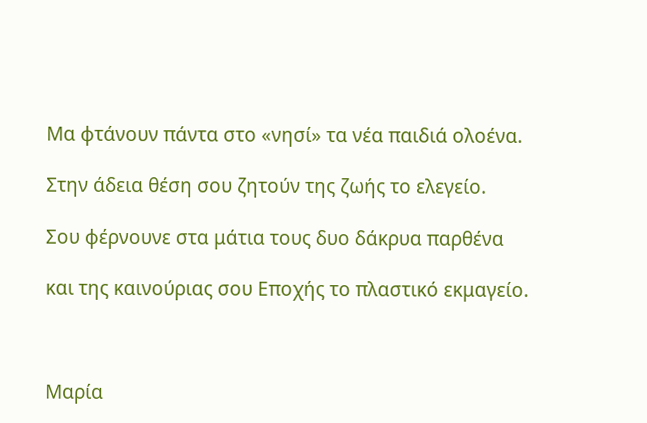Μα φτάνουν πάντα στο «νησί» τα νέα παιδιά ολοένα.

Στην άδεια θέση σου ζητούν της ζωής το ελεγείο.

Σου φέρνουνε στα μάτια τους δυο δάκρυα παρθένα

και της καινούριας σου Εποχής το πλαστικό εκμαγείο.



Μαρία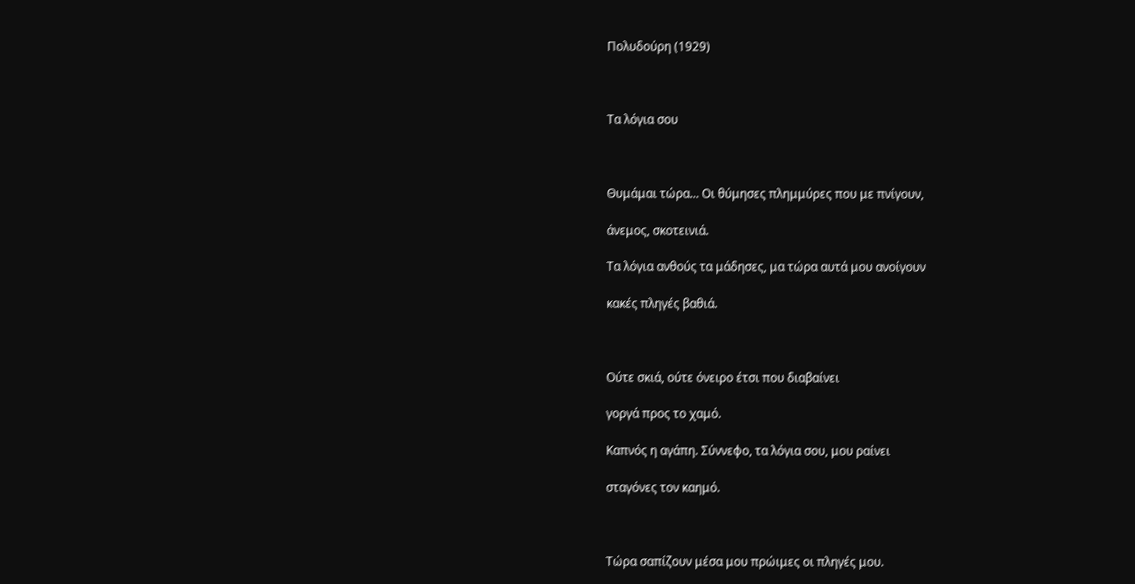Πολυδούρη (1929)



Τα λόγια σου



Θυμάμαι τώρα... Οι θύμησες πλημμύρες που με πνίγουν,

άνεμος, σκοτεινιά.

Τα λόγια ανθούς τα μάδησες, μα τώρα αυτά μου ανοίγουν

κακές πληγές βαθιά.



Ούτε σκιά, ούτε όνειρο έτσι που διαβαίνει

γοργά προς το χαμό.

Καπνός η αγάπη. Σύννεφο, τα λόγια σου, μου ραίνει

σταγόνες τον καημό.



Τώρα σαπίζουν μέσα μου πρώιμες οι πληγές μου.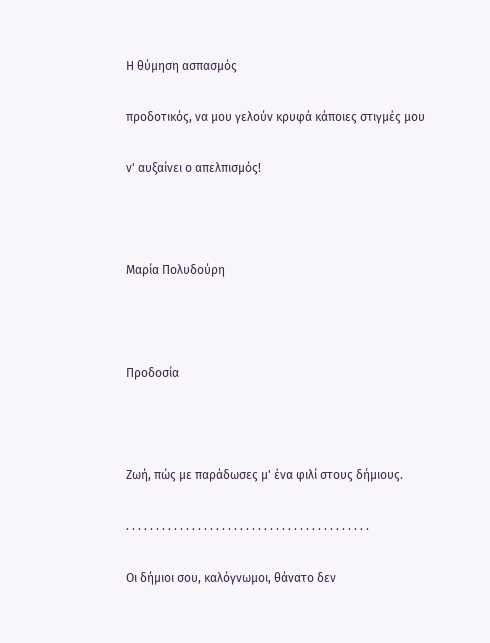Η θύμηση ασπασμός

προδοτικός, να μου γελούν κρυφά κάποιες στιγμές μου

ν' αυξαίνει ο απελπισμός!



Μαρία Πολυδούρη



Προδοσία



Ζωή, πώς με παράδωσες μ' ένα φιλί στους δήμιους.

. . . . . . . . . . . . . . . . . . . . . . . . . . . . . . . . . . . . . . . . .

Οι δήμιοι σου, καλόγνωμοι, θάνατο δεν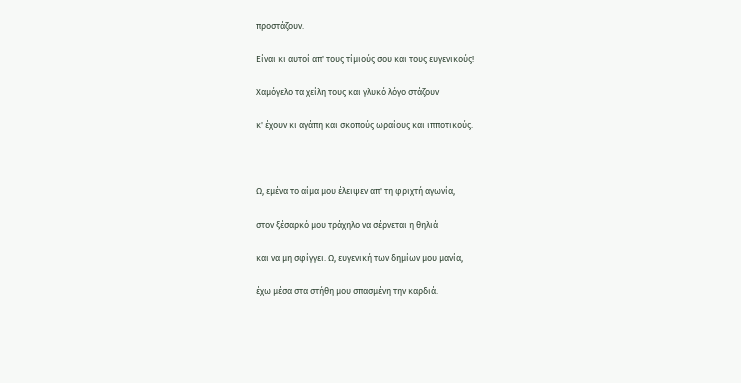προστάζουν.

Είναι κι αυτοί απ' τους τίμιούς σου και τους ευγενικούς!

Χαμόγελο τα χείλη τους και γλυκό λόγο στάζουν

κ' έχουν κι αγάπη και σκοπούς ωραίους και ιπποτικούς.



Ω, εμένα το αίμα μου έλειψεν απ' τη φριχτή αγωνία,

στον ξέσαρκό μου τράχηλο να σέρνεται η θηλιά

και να μη σφίγγει. Ω, ευγενική των δημίων μου μανία,

έχω μέσα στα στήθη μου σπασμένη την καρδιά.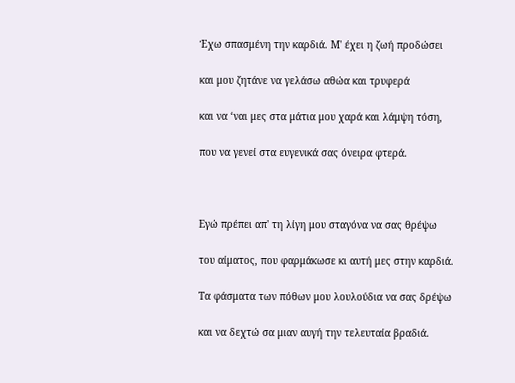Έχω σπασμένη την καρδιά. Μ' έχει η ζωή προδώσει

και μου ζητάνε να γελάσω αθώα και τρυφερά

και να ‘ναι μες στα μάτια μου χαρά και λάμψη τόση,

που να γενεί στα ευγενικά σας όνειρα φτερά.



Εγώ πρέπει απ' τη λίγη μου σταγόνα να σας θρέψω

του αίματος, που φαρμάκωσε κι αυτή μες στην καρδιά.

Τα φάσματα των πόθων μου λουλούδια να σας δρέψω

και να δεχτώ σα μιαν αυγή την τελευταία βραδιά.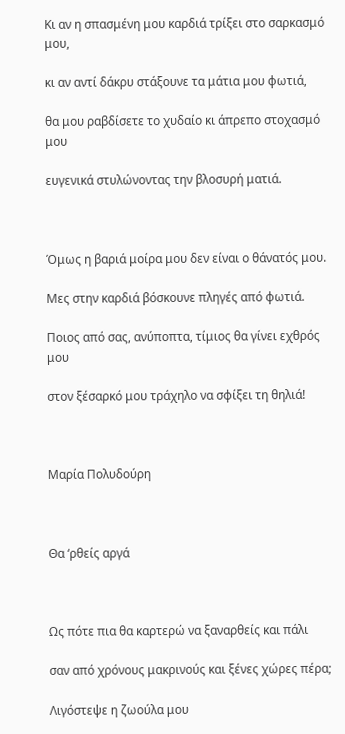Κι αν η σπασμένη μου καρδιά τρίξει στο σαρκασμό μου,

κι αν αντί δάκρυ στάξουνε τα μάτια μου φωτιά,

θα μου ραβδίσετε το χυδαίο κι άπρεπο στοχασμό μου

ευγενικά στυλώνοντας την βλοσυρή ματιά.



Όμως η βαριά μοίρα μου δεν είναι ο θάνατός μου.

Μες στην καρδιά βόσκουνε πληγές από φωτιά.

Ποιος από σας, ανύποπτα, τίμιος θα γίνει εχθρός μου

στον ξέσαρκό μου τράχηλο να σφίξει τη θηλιά!



Μαρία Πολυδούρη



Θα ‘ρθείς αργά



Ως πότε πια θα καρτερώ να ξαναρθείς και πάλι

σαν από χρόνους μακρινούς και ξένες χώρες πέρα;

Λιγόστεψε η ζωούλα μου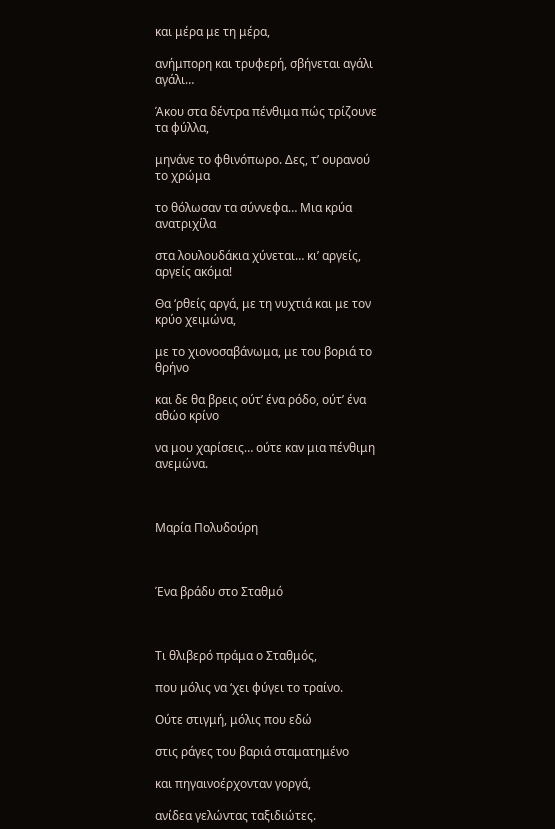και μέρα με τη μέρα,

ανήμπορη και τρυφερή, σβήνεται αγάλι αγάλι…

Άκου στα δέντρα πένθιμα πώς τρίζουνε τα φύλλα,

μηνάνε το φθινόπωρο. Δες, τ’ ουρανού το χρώμα

το θόλωσαν τα σύννεφα… Μια κρύα ανατριχίλα

στα λουλουδάκια χύνεται… κι’ αργείς, αργείς ακόμα!

Θα ‘ρθείς αργά, με τη νυχτιά και με τον κρύο χειμώνα,

με το χιονοσαβάνωμα, με του βοριά το θρήνο

και δε θα βρεις ούτ’ ένα ρόδο, ούτ’ ένα αθώο κρίνο

να μου χαρίσεις… ούτε καν μια πένθιμη ανεμώνα.



Μαρία Πολυδούρη



Ένα βράδυ στο Σταθμό



Τι θλιβερό πράμα ο Σταθμός,

που μόλις να ‘χει φύγει το τραίνο.

Ούτε στιγμή, μόλις που εδώ

στις ράγες του βαριά σταματημένο

και πηγαινοέρχονταν γοργά,

ανίδεα γελώντας ταξιδιώτες.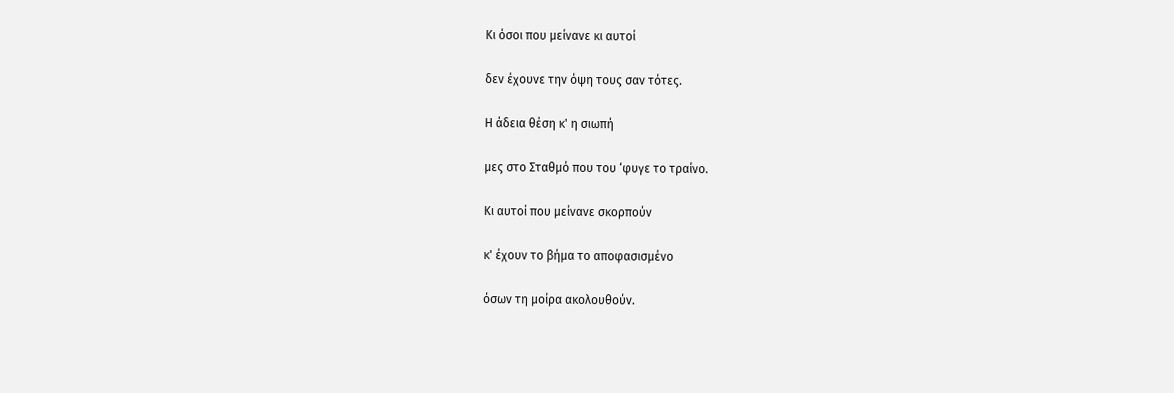Κι όσοι που μείνανε κι αυτοί

δεν έχουνε την όψη τους σαν τότες.

Η άδεια θέση κ' η σιωπή

μες στο Σταθμό που του ‘φυγε το τραίνο.

Κι αυτοί που μείνανε σκορπούν

κ' έχουν το βήμα το αποφασισμένο

όσων τη μοίρα ακολουθούν.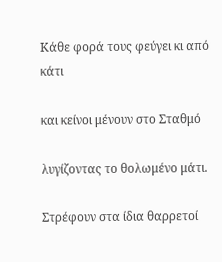Κάθε φορά τους φεύγει κι από κάτι

και κείνοι μένουν στο Σταθμό

λυγίζοντας το θολωμένο μάτι.

Στρέφουν στα ίδια θαρρετοί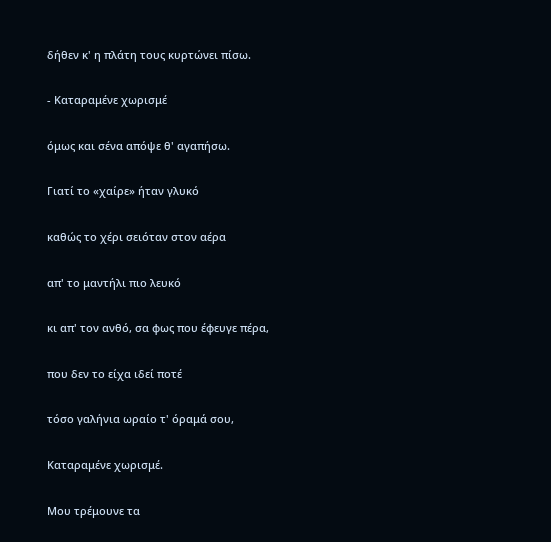δήθεν κ' η πλάτη τους κυρτώνει πίσω.

- Καταραμένε χωρισμέ

όμως και σένα απόψε θ' αγαπήσω.

Γιατί το «χαίρε» ήταν γλυκό

καθώς το χέρι σειόταν στον αέρα

απ' το μαντήλι πιο λευκό

κι απ' τον ανθό, σα φως που έφευγε πέρα,

που δεν το είχα ιδεί ποτέ

τόσο γαλήνια ωραίο τ' όραμά σου,

Καταραμένε χωρισμέ.

Μου τρέμουνε τα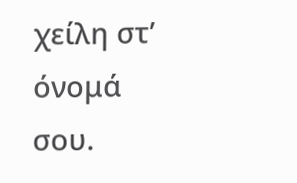χείλη στ’ όνομά σου.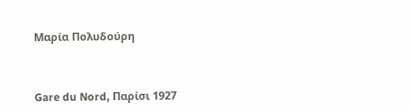Μαρία Πολυδούρη



Gare du Nord, Παρίσι 1927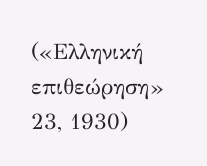(«Ελληνική επιθεώρηση» 23, 1930)